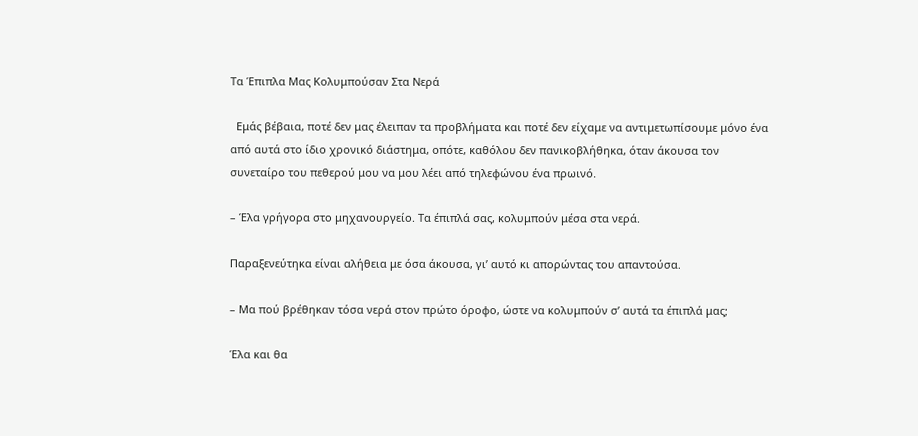Τα Έπιπλα Μας Κολυμπούσαν Στα Νερά

  Εμάς βέβαια, ποτέ δεν μας έλειπαν τα προβλήματα και ποτέ δεν είχαμε να αντιμετωπίσουμε μόνο ένα από αυτά στο ίδιο χρονικό διάστημα, οπότε, καθόλου δεν πανικοβλήθηκα, όταν άκουσα τον συνεταίρο του πεθερού μου να μου λέει από τηλεφώνου ένα πρωινό.

– Έλα γρήγορα στο μηχανουργείο. Τα έπιπλά σας, κολυμπούν μέσα στα νερά.

Παραξενεύτηκα είναι αλήθεια με όσα άκουσα, γι’ αυτό κι απορώντας του απαντούσα.

– Μα πού βρέθηκαν τόσα νερά στον πρώτο όροφο, ώστε να κολυμπούν σ’ αυτά τα έπιπλά μας;

Έλα και θα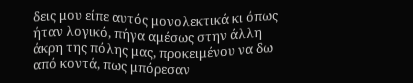δεις μου είπε αυτός μονολεκτικά κι όπως ήταν λογικό, πήγα αμέσως στην άλλη άκρη της πόλης μας, προκειμένου να δω από κοντά, πως μπόρεσαν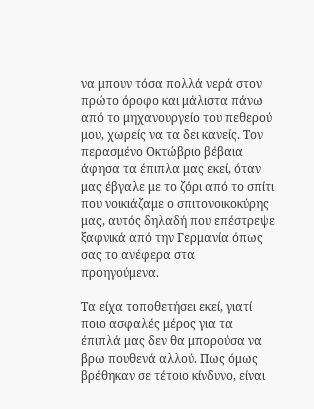να μπουν τόσα πολλά νερά στον πρώτο όροφο και μάλιστα πάνω από το μηχανουργείο του πεθερού μου, χωρείς να τα δει κανείς. Τον περασμένο Οκτώβριο βέβαια άφησα τα έπιπλα μας εκεί, όταν μας έβγαλε με το ζόρι από το σπίτι που νοικιάζαμε ο σπιτονοικοκύρης μας, αυτός δηλαδή που επέστρεψε ξαφνικά από την Γερμανία όπως σας το ανέφερα στα προηγούμενα.

Τα είχα τοποθετήσει εκεί, γιατί ποιο ασφαλές μέρος για τα έπιπλά μας δεν θα μπορούσα να βρω πουθενά αλλού. Πως όμως βρέθηκαν σε τέτοιο κίνδυνο, είναι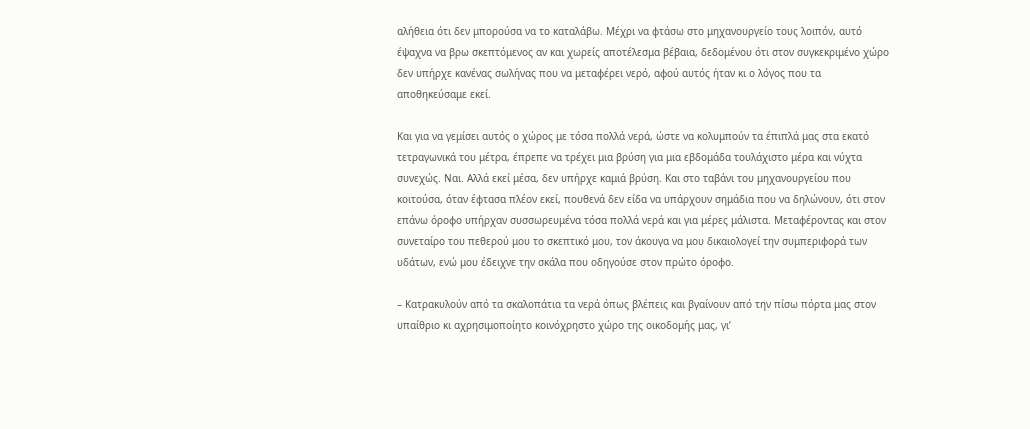αλήθεια ότι δεν μπορούσα να το καταλάβω. Μέχρι να φτάσω στο μηχανουργείο τους λοιπόν, αυτό έψαχνα να βρω σκεπτόμενος αν και χωρείς αποτέλεσμα βέβαια, δεδομένου ότι στον συγκεκριμένο χώρο δεν υπήρχε κανένας σωλήνας που να μεταφέρει νερό, αφού αυτός ήταν κι ο λόγος που τα αποθηκεύσαμε εκεί.

Και για να γεμίσει αυτός ο χώρος με τόσα πολλά νερά, ώστε να κολυμπούν τα έπιπλά μας στα εκατό τετραγωνικά του μέτρα, έπρεπε να τρέχει μια βρύση για μια εβδομάδα τουλάχιστο μέρα και νύχτα συνεχώς. Ναι. Αλλά εκεί μέσα, δεν υπήρχε καμιά βρύση. Και στο ταβάνι του μηχανουργείου που κοιτούσα, όταν έφτασα πλέον εκεί, πουθενά δεν είδα να υπάρχουν σημάδια που να δηλώνουν, ότι στον επάνω όροφο υπήρχαν συσσωρευμένα τόσα πολλά νερά και για μέρες μάλιστα. Μεταφέροντας και στον συνεταίρο του πεθερού μου το σκεπτικό μου, τον άκουγα να μου δικαιολογεί την συμπεριφορά των υδάτων, ενώ μου έδειχνε την σκάλα που οδηγούσε στον πρώτο όροφο.

– Κατρακυλούν από τα σκαλοπάτια τα νερά όπως βλέπεις και βγαίνουν από την πίσω πόρτα μας στον υπαίθριο κι αχρησιμοποίητο κοινόχρηστο χώρο της οικοδομής μας, γι’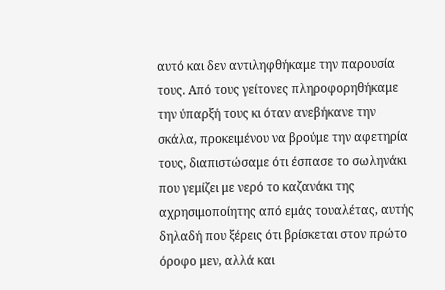αυτό και δεν αντιληφθήκαμε την παρουσία τους. Από τους γείτονες πληροφορηθήκαμε την ύπαρξή τους κι όταν ανεβήκανε την σκάλα, προκειμένου να βρούμε την αφετηρία τους, διαπιστώσαμε ότι έσπασε το σωληνάκι που γεμίζει με νερό το καζανάκι της αχρησιμοποίητης από εμάς τουαλέτας, αυτής δηλαδή που ξέρεις ότι βρίσκεται στον πρώτο όροφο μεν, αλλά και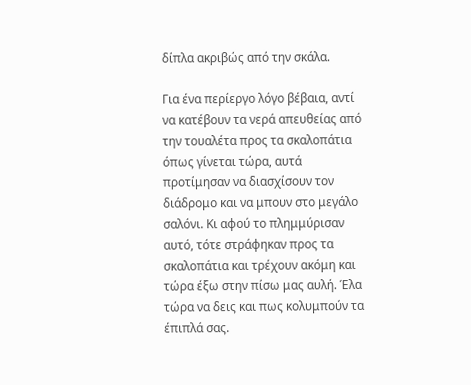δίπλα ακριβώς από την σκάλα.

Για ένα περίεργο λόγο βέβαια, αντί να κατέβουν τα νερά απευθείας από την τουαλέτα προς τα σκαλοπάτια όπως γίνεται τώρα, αυτά προτίμησαν να διασχίσουν τον διάδρομο και να μπουν στο μεγάλο σαλόνι. Κι αφού το πλημμύρισαν αυτό, τότε στράφηκαν προς τα σκαλοπάτια και τρέχουν ακόμη και τώρα έξω στην πίσω μας αυλή. Έλα τώρα να δεις και πως κολυμπούν τα έπιπλά σας.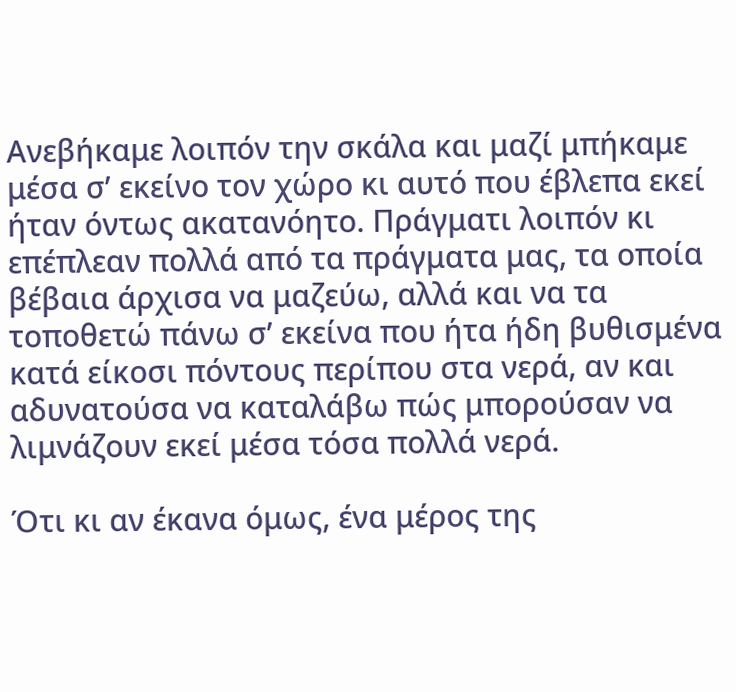Ανεβήκαμε λοιπόν την σκάλα και μαζί μπήκαμε μέσα σ’ εκείνο τον χώρο κι αυτό που έβλεπα εκεί ήταν όντως ακατανόητο. Πράγματι λοιπόν κι επέπλεαν πολλά από τα πράγματα μας, τα οποία βέβαια άρχισα να μαζεύω, αλλά και να τα τοποθετώ πάνω σ’ εκείνα που ήτα ήδη βυθισμένα κατά είκοσι πόντους περίπου στα νερά, αν και αδυνατούσα να καταλάβω πώς μπορούσαν να λιμνάζουν εκεί μέσα τόσα πολλά νερά.

Ότι κι αν έκανα όμως, ένα μέρος της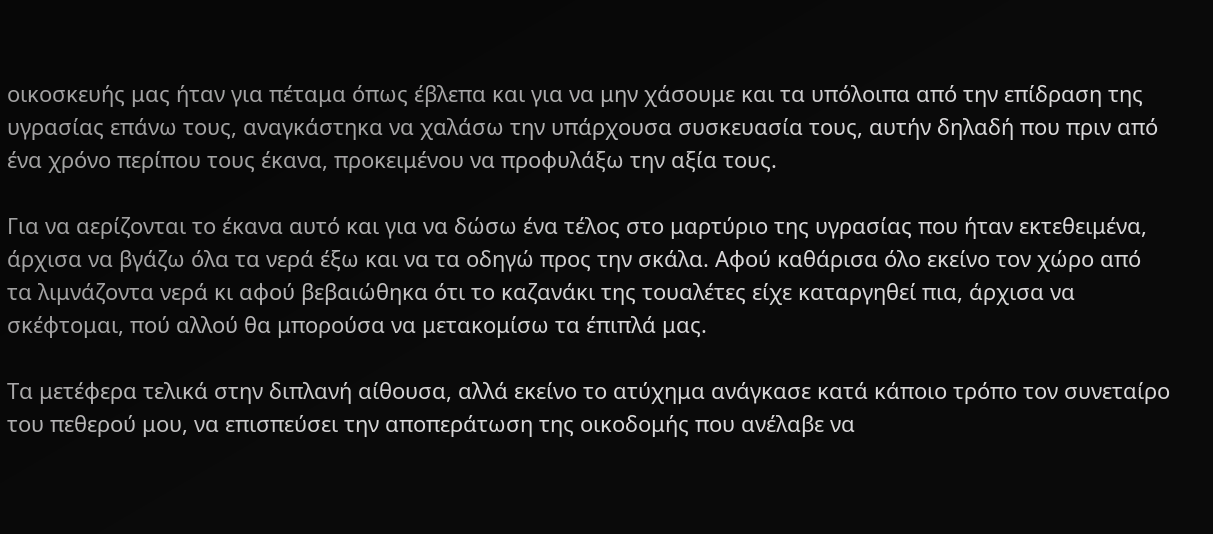οικοσκευής μας ήταν για πέταμα όπως έβλεπα και για να μην χάσουμε και τα υπόλοιπα από την επίδραση της υγρασίας επάνω τους, αναγκάστηκα να χαλάσω την υπάρχουσα συσκευασία τους, αυτήν δηλαδή που πριν από ένα χρόνο περίπου τους έκανα, προκειμένου να προφυλάξω την αξία τους.

Για να αερίζονται το έκανα αυτό και για να δώσω ένα τέλος στο μαρτύριο της υγρασίας που ήταν εκτεθειμένα, άρχισα να βγάζω όλα τα νερά έξω και να τα οδηγώ προς την σκάλα. Αφού καθάρισα όλο εκείνο τον χώρο από τα λιμνάζοντα νερά κι αφού βεβαιώθηκα ότι το καζανάκι της τουαλέτες είχε καταργηθεί πια, άρχισα να σκέφτομαι, πού αλλού θα μπορούσα να μετακομίσω τα έπιπλά μας.

Τα μετέφερα τελικά στην διπλανή αίθουσα, αλλά εκείνο το ατύχημα ανάγκασε κατά κάποιο τρόπο τον συνεταίρο του πεθερού μου, να επισπεύσει την αποπεράτωση της οικοδομής που ανέλαβε να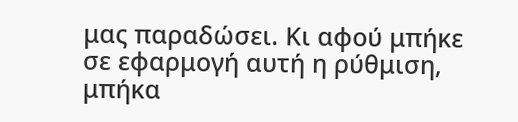μας παραδώσει. Κι αφού μπήκε σε εφαρμογή αυτή η ρύθμιση, μπήκα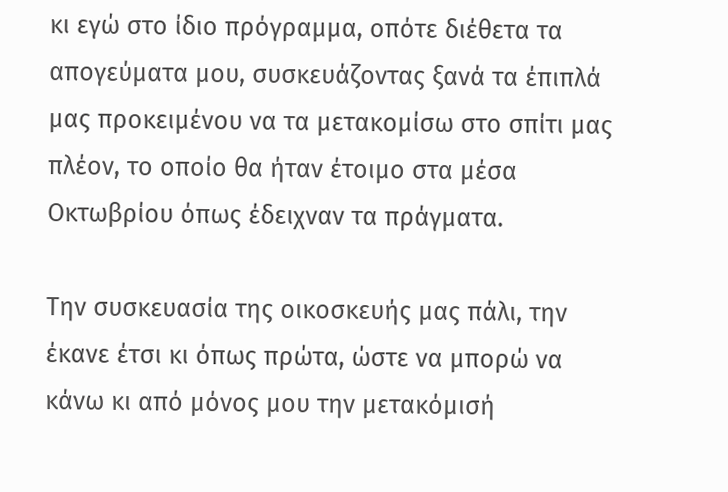κι εγώ στο ίδιο πρόγραμμα, οπότε διέθετα τα απογεύματα μου, συσκευάζοντας ξανά τα έπιπλά μας προκειμένου να τα μετακομίσω στο σπίτι μας πλέον, το οποίο θα ήταν έτοιμο στα μέσα Οκτωβρίου όπως έδειχναν τα πράγματα.

Την συσκευασία της οικοσκευής μας πάλι, την έκανε έτσι κι όπως πρώτα, ώστε να μπορώ να κάνω κι από μόνος μου την μετακόμισή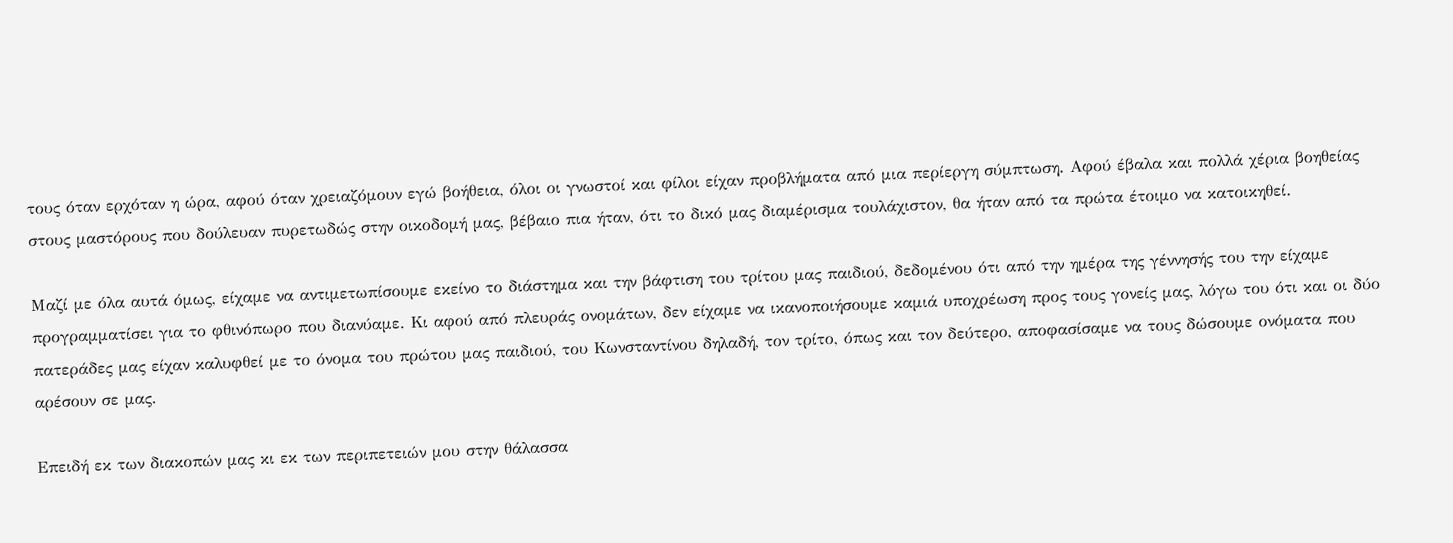τους όταν ερχόταν η ώρα, αφού όταν χρειαζόμουν εγώ βοήθεια, όλοι οι γνωστοί και φίλοι είχαν προβλήματα από μια περίεργη σύμπτωση. Αφού έβαλα και πολλά χέρια βοηθείας στους μαστόρους που δούλευαν πυρετωδώς στην οικοδομή μας, βέβαιο πια ήταν, ότι το δικό μας διαμέρισμα τουλάχιστον, θα ήταν από τα πρώτα έτοιμο να κατοικηθεί.

Μαζί με όλα αυτά όμως, είχαμε να αντιμετωπίσουμε εκείνο το διάστημα και την βάφτιση του τρίτου μας παιδιού, δεδομένου ότι από την ημέρα της γέννησής του την είχαμε προγραμματίσει για το φθινόπωρο που διανύαμε. Κι αφού από πλευράς ονομάτων, δεν είχαμε να ικανοποιήσουμε καμιά υποχρέωση προς τους γονείς μας, λόγω του ότι και οι δύο πατεράδες μας είχαν καλυφθεί με το όνομα του πρώτου μας παιδιού, του Κωνσταντίνου δηλαδή, τον τρίτο, όπως και τον δεύτερο, αποφασίσαμε να τους δώσουμε ονόματα που αρέσουν σε μας.

Επειδή εκ των διακοπών μας κι εκ των περιπετειών μου στην θάλασσα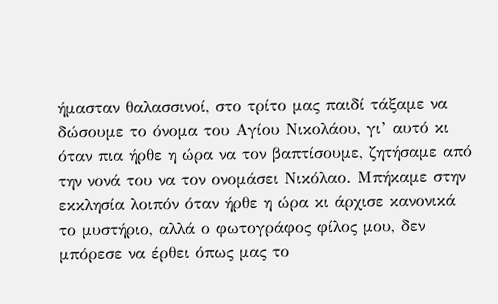ήμασταν θαλασσινοί, στο τρίτο μας παιδί τάξαμε να δώσουμε το όνομα του Αγίου Νικολάου, γι’ αυτό κι όταν πια ήρθε η ώρα να τον βαπτίσουμε, ζητήσαμε από την νονά του να τον ονομάσει Νικόλαο. Μπήκαμε στην εκκλησία λοιπόν όταν ήρθε η ώρα κι άρχισε κανονικά το μυστήριο, αλλά ο φωτογράφος φίλος μου, δεν μπόρεσε να έρθει όπως μας το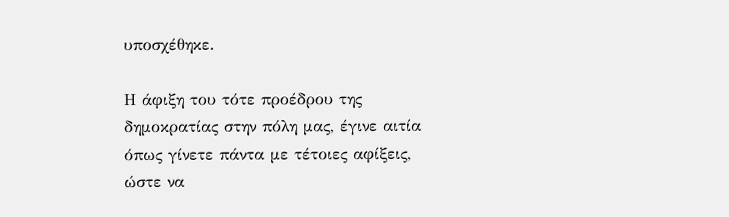υποσχέθηκε.

Η άφιξη του τότε προέδρου της δημοκρατίας στην πόλη μας, έγινε αιτία όπως γίνετε πάντα με τέτοιες αφίξεις, ώστε να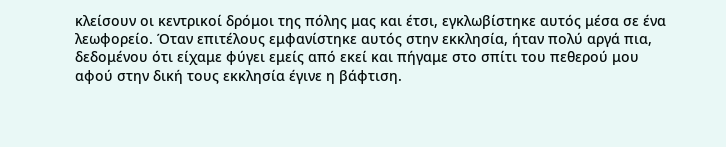κλείσουν οι κεντρικοί δρόμοι της πόλης μας και έτσι, εγκλωβίστηκε αυτός μέσα σε ένα λεωφορείο. Όταν επιτέλους εμφανίστηκε αυτός στην εκκλησία, ήταν πολύ αργά πια, δεδομένου ότι είχαμε φύγει εμείς από εκεί και πήγαμε στο σπίτι του πεθερού μου αφού στην δική τους εκκλησία έγινε η βάφτιση.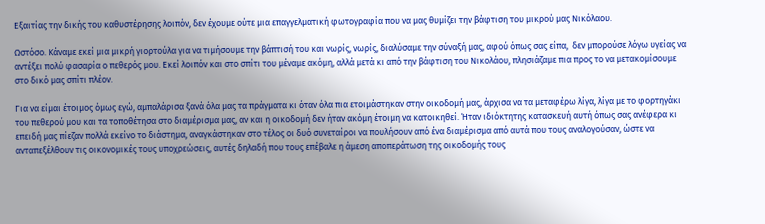Εξαιτίας την δικής του καθυστέρησης λοιπόν, δεν έχουμε ούτε μια επαγγελματική φωτογραφία που να μας θυμίζει την βάφτιση του μικρού μας Νικόλαου.

Ωστόσο. Κάναμε εκεί μια μικρή γιορτούλα για να τιμήσουμε την βάπτισή του και νωρίς, νωρίς, διαλύσαμε την σύναξή μας, αφού όπως σας είπα,  δεν μπορούσε λόγω υγείας να αντέξει πολύ φασαρία ο πεθερός μου. Εκεί λοιπόν και στο σπίτι του μέναμε ακόμη, αλλά μετά κι από την βάφτιση του Νικολάου, πλησιάζαμε πια προς το να μετακομίσουμε στο δικό μας σπίτι πλέον.

Για να είμαι έτοιμος όμως εγώ, αμπαλάρισα ξανά όλα μας τα πράγματα κι όταν όλα πια ετοιμάστηκαν στην οικοδομή μας, άρχισα να τα μεταφέρω λίγα, λίγα με το φορτηγάκι του πεθερού μου και τα τοποθέτησα στο διαμέρισμα μας, αν και η οικοδομή δεν ήταν ακόμη έτοιμη να κατοικηθεί. Ήταν ιδιόκτητης κατασκευή αυτή όπως σας ανέφερα κι επειδή μας πίεζαν πολλά εκείνο το διάστημα, αναγκάστηκαν στο τέλος οι δυό συνεταίροι να πουλήσουν από ένα διαμέρισμα από αυτά που τους αναλογούσαν, ώστε να ανταπεξέλθουν τις οικονομικές τους υποχρεώσεις, αυτές δηλαδή που τους επέβαλε η άμεση αποπεράτωση της οικοδομής τους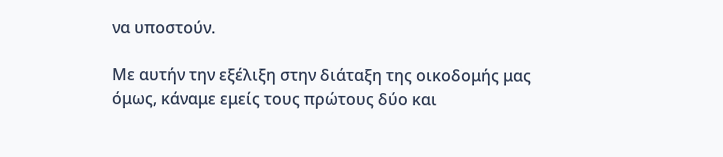να υποστούν.

Με αυτήν την εξέλιξη στην διάταξη της οικοδομής μας όμως, κάναμε εμείς τους πρώτους δύο και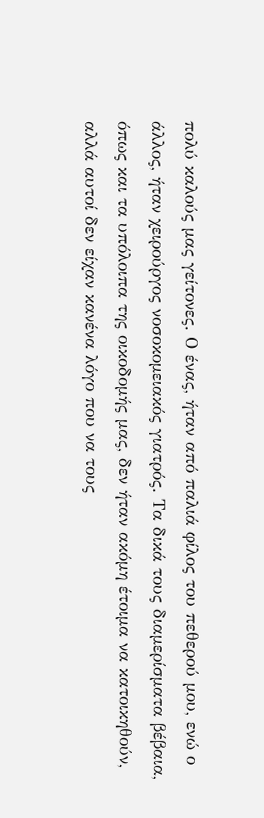πολύ καλούς μας γείτονες. Ο ένας, ήταν από παλιά φίλος του πεθερού μου, ενώ ο άλλος, ήταν χειρούργος νοσοκομειακός γιατρός. Τα δικά τους διαμερίσματα βέβαια, όπως και τα υπόλοιπα της οικοδομής μας, δεν ήταν ακόμη έτοιμα να κατοικηθούν, αλλά αυτοί δεν είχαν κανένα λόγο που να τους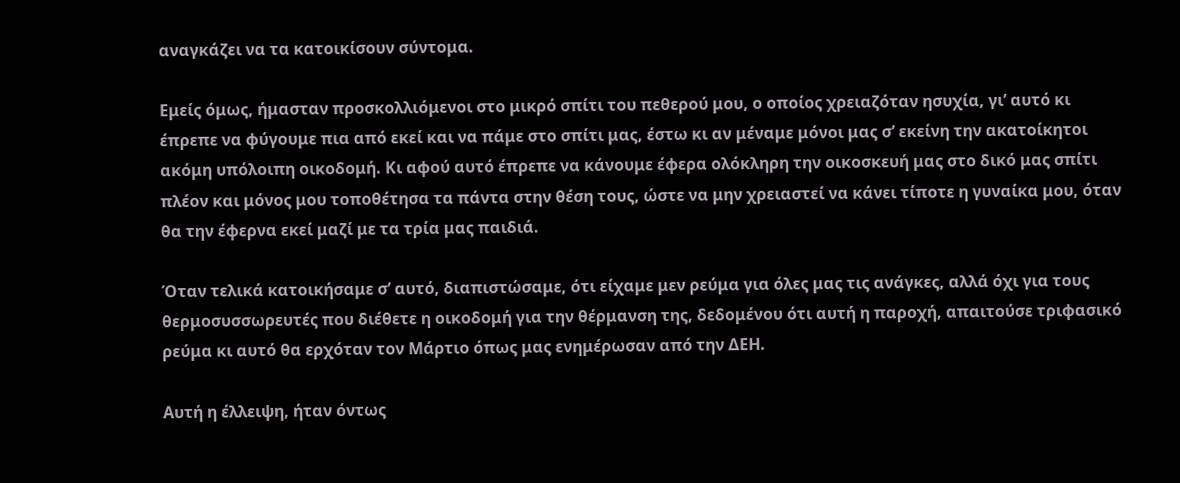αναγκάζει να τα κατοικίσουν σύντομα.

Εμείς όμως, ήμασταν προσκολλιόμενοι στο μικρό σπίτι του πεθερού μου, ο οποίος χρειαζόταν ησυχία, γι’ αυτό κι έπρεπε να φύγουμε πια από εκεί και να πάμε στο σπίτι μας, έστω κι αν μέναμε μόνοι μας σ’ εκείνη την ακατοίκητοι ακόμη υπόλοιπη οικοδομή. Κι αφού αυτό έπρεπε να κάνουμε έφερα ολόκληρη την οικοσκευή μας στο δικό μας σπίτι πλέον και μόνος μου τοποθέτησα τα πάντα στην θέση τους, ώστε να μην χρειαστεί να κάνει τίποτε η γυναίκα μου, όταν θα την έφερνα εκεί μαζί με τα τρία μας παιδιά.

Όταν τελικά κατοικήσαμε σ’ αυτό, διαπιστώσαμε, ότι είχαμε μεν ρεύμα για όλες μας τις ανάγκες, αλλά όχι για τους θερμοσυσσωρευτές που διέθετε η οικοδομή για την θέρμανση της, δεδομένου ότι αυτή η παροχή, απαιτούσε τριφασικό ρεύμα κι αυτό θα ερχόταν τον Μάρτιο όπως μας ενημέρωσαν από την ΔΕΗ.

Αυτή η έλλειψη, ήταν όντως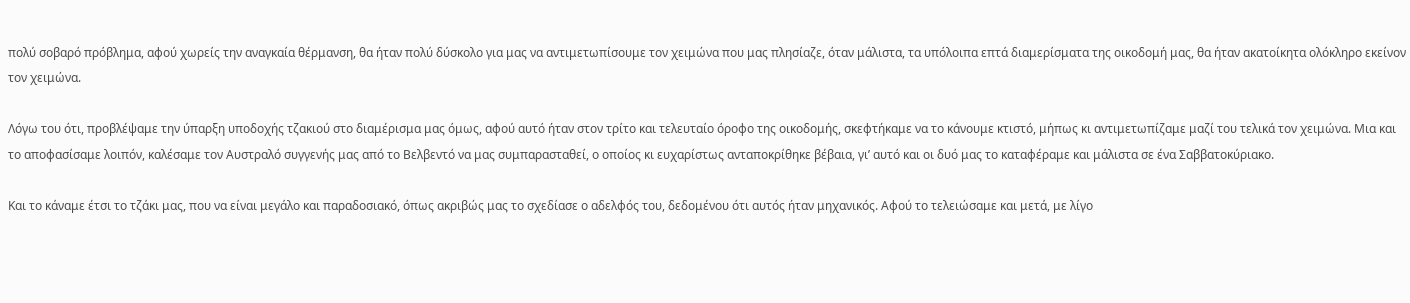πολύ σοβαρό πρόβλημα, αφού χωρείς την αναγκαία θέρμανση, θα ήταν πολύ δύσκολο για μας να αντιμετωπίσουμε τον χειμώνα που μας πλησίαζε, όταν μάλιστα, τα υπόλοιπα επτά διαμερίσματα της οικοδομή μας, θα ήταν ακατοίκητα ολόκληρο εκείνον τον χειμώνα.

Λόγω του ότι, προβλέψαμε την ύπαρξη υποδοχής τζακιού στο διαμέρισμα μας όμως, αφού αυτό ήταν στον τρίτο και τελευταίο όροφο της οικοδομής, σκεφτήκαμε να το κάνουμε κτιστό, μήπως κι αντιμετωπίζαμε μαζί του τελικά τον χειμώνα. Μια και το αποφασίσαμε λοιπόν, καλέσαμε τον Αυστραλό συγγενής μας από το Βελβεντό να μας συμπαρασταθεί, ο οποίος κι ευχαρίστως ανταποκρίθηκε βέβαια, γι’ αυτό και οι δυό μας το καταφέραμε και μάλιστα σε ένα Σαββατοκύριακο.

Και το κάναμε έτσι το τζάκι μας, που να είναι μεγάλο και παραδοσιακό, όπως ακριβώς μας το σχεδίασε ο αδελφός του, δεδομένου ότι αυτός ήταν μηχανικός. Αφού το τελειώσαμε και μετά, με λίγο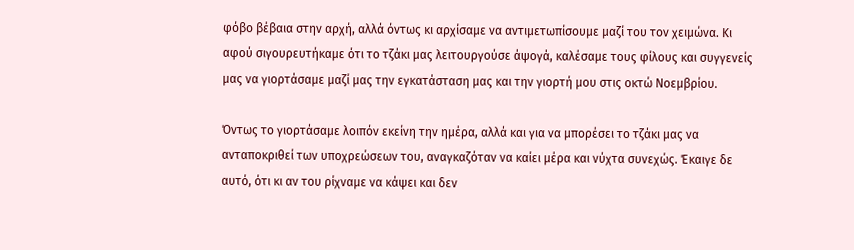φόβο βέβαια στην αρχή, αλλά όντως κι αρχίσαμε να αντιμετωπίσουμε μαζί του τον χειμώνα. Κι αφού σιγουρευτήκαμε ότι το τζάκι μας λειτουργούσε άψογά, καλέσαμε τους φίλους και συγγενείς μας να γιορτάσαμε μαζί μας την εγκατάσταση μας και την γιορτή μου στις οκτώ Νοεμβρίου.

Όντως το γιορτάσαμε λοιπόν εκείνη την ημέρα, αλλά και για να μπορέσει το τζάκι μας να ανταποκριθεί των υποχρεώσεων του, αναγκαζόταν να καίει μέρα και νύχτα συνεχώς. Έκαιγε δε αυτό, ότι κι αν του ρίχναμε να κάψει και δεν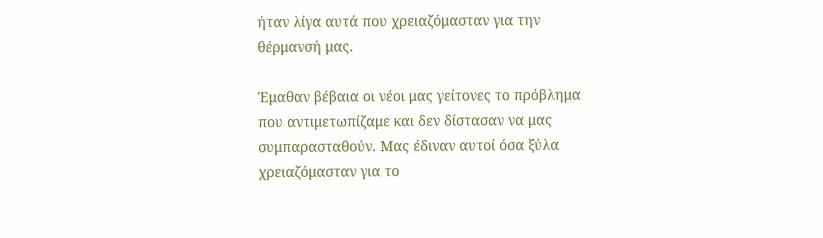ήταν λίγα αυτά που χρειαζόμασταν για την θέρμανσή μας.

Έμαθαν βέβαια οι νέοι μας γείτονες το πρόβλημα που αντιμετωπίζαμε και δεν δίστασαν να μας συμπαρασταθούν. Μας έδιναν αυτοί όσα ξύλα χρειαζόμασταν για το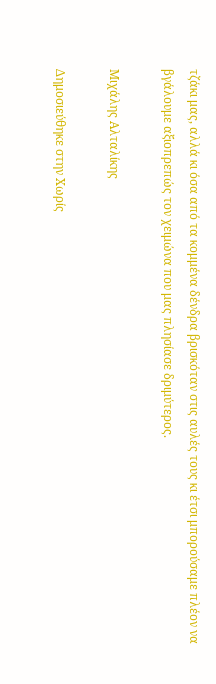τζάκι μας, αλλά κι όσα από τα κομμένα δένδρα βρισκόταν στις αυλές τους κι έτσι μπορούσαμε πλέον να βγάλουμε αξιοπρεπώς τον χειμώνα που μας πλησίασε δριμύτερος.

Μιχάλης Αλταλίκης

Δημοσιεύθηκε στην Χωρίς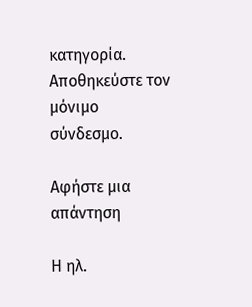κατηγορία. Αποθηκεύστε τον μόνιμο σύνδεσμο.

Αφήστε μια απάντηση

Η ηλ.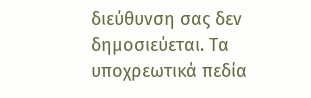διεύθυνση σας δεν δημοσιεύεται. Τα υποχρεωτικά πεδία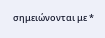σημειώνονται με *